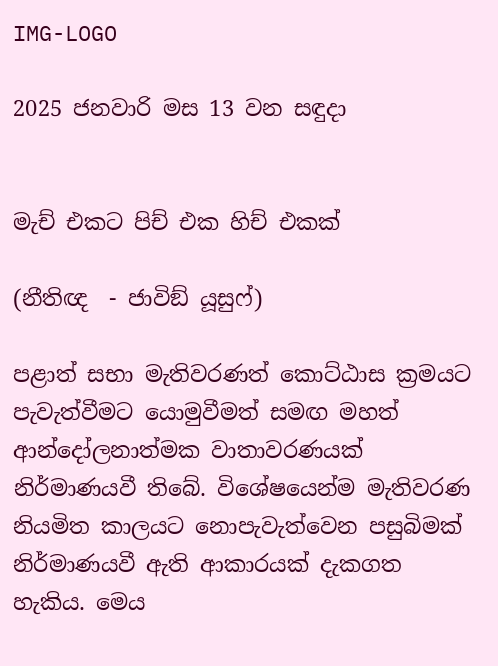IMG-LOGO

2025 ජනවාරි මස 13 වන සඳුදා


මැච් එකට පිච් එක හිච් එකක්

(නීතිඥ  - ජාවිඞ් යූසුෆ්)

පළාත් සභා මැතිවරණත් කොට්ඨාස ක්‍රමයට පැවැත්වීමට යොමුවීමත් සමඟ මහත් ආන්දෝලනාත්මක වාතාවරණයක් නිර්මාණයවී තිබේ. විශේෂයෙන්ම මැතිවරණ නියමිත කාලයට නොපැවැත්වෙන පසුබිමක් නිර්මාණයවී ඇති ආකාරයක් දැකගත හැකිය. මෙය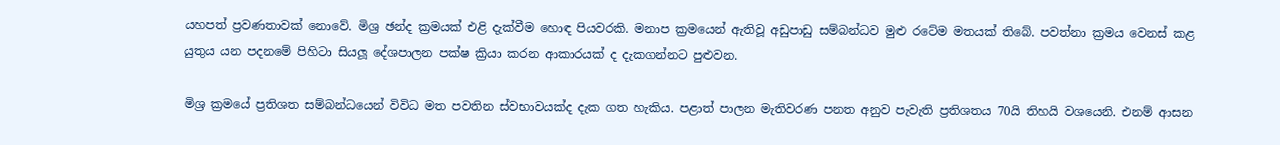යහපත් ප්‍රවණතාවක් නොවේ. මිශ්‍ර ඡන්ද ක්‍රමයක් එළි දැක්වීම හොඳ පියවරකි. මනාප ක්‍රමයෙන් ඇතිවූ අඩුපාඩු සම්බන්ධව මුළු රටේම මතයක් තිබේ. පවත්නා ක්‍රමය වෙනස් කළ යුතුය යන පදනමේ පිහිටා සියලූ දේශපාලන පක්ෂ ක්‍රියා කරන ආකාරයක් ද දැකගන්නට පුළුවන.

මිශ්‍ර ක්‍රමයේ ප්‍රතිශත සම්බන්ධයෙන් විවිධ මත පවතින ස්වභාවයක්ද දැක ගත හැකිය. පළාත් පාලන මැතිවරණ පනත අනුව පැවැති ප්‍රතිශතය 70යි තිහයි වශයෙනි. එනම් ආසන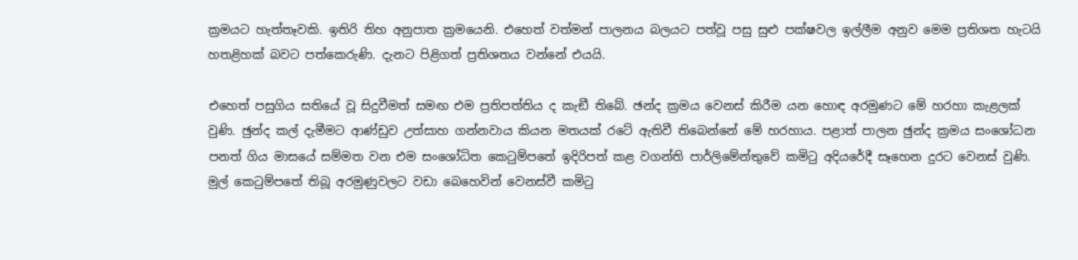ක්‍රමයට හැත්තෑවකි. ඉතිරි තිහ අනුපාත ක්‍රමයෙනි. එහෙත් වත්මන් පාලනය බලයට පත්වූ පසු සුළු පක්ෂවල ඉල්ලීම අනුව මෙම ප්‍රතිශත හැටයි හතළිහක් බවට පත්කෙරුණි. දැනට පිළිගත් ප්‍රතිශතය වන්නේ එයයි.

එහෙත් පසුගිය සතියේ වූ සිදුවීමත් සමඟ එම ප්‍රතිපත්තිය ද කැඞී තිබේ. ඡන්ද ක්‍රමය වෙනස් කිරීම යන හොඳ අරමුණට මේ හරහා කැළලක් වුණි. ඡුන්ද කල් දැමීමට ආණ්ඩුව උත්සාහ ගන්නවාය කියන මතයක් රටේ ඇතිවී තිබෙන්නේ මේ හරහාය. පළාත් පාලන ඡුන්ද ක්‍රමය සංශෝධන පනත් ගිය මාසයේ සම්මත වන එම සංශෝධිත කෙටුම්පතේ ඉදිරිපත් කළ වගන්ති පාර්ලිමේන්තුවේ කමිටු අදියරේදී සෑහෙන දුරට වෙනස් වුණි. මුල් කෙටුම්පතේ තිබූ අරමුණුවලට වඩා බෙහෙවින් වෙනස්වී කමිටු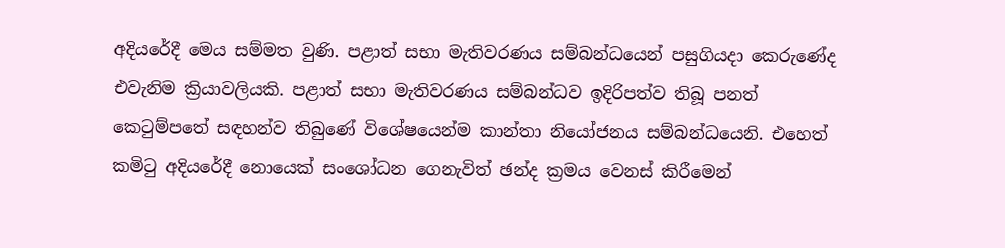අදියරේදී මෙය සම්මත වුණි. පළාත් සභා මැතිවරණය සම්බන්ධයෙන් පසුගියදා කෙරුණේද එවැනිම ක්‍රියාවලියකි. පළාත් සභා මැතිවරණය සම්බන්ධව ඉදිරිපත්ව තිබූ පනත් කෙටුම්පතේ සඳහන්ව තිබුණේ විශේෂයෙන්ම කාන්තා නියෝජනය සම්බන්ධයෙනි. එහෙත් කමිටු අදියරේදී නොයෙක් සංශෝධන ගෙනැවිත් ඡන්ද ක්‍රමය වෙනස් කිරීමෙන්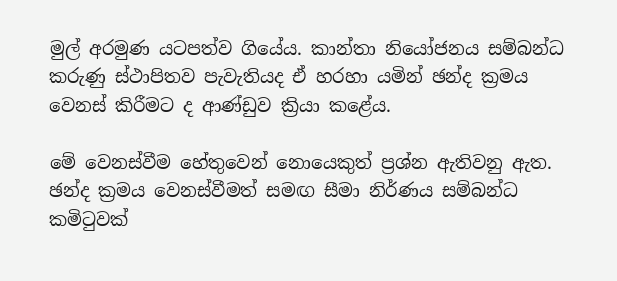මුල් අරමුණ යටපත්ව ගියේය. කාන්තා නියෝජනය සම්බන්ධ කරුණු ස්ථාපිතව පැවැතියද ඒ හරහා යමින් ඡන්ද ක්‍රමය වෙනස් කිරීමට ද ආණ්ඩුව ක්‍රියා කළේය.

මේ වෙනස්වීම හේතුවෙන් නොයෙකුත් ප්‍රශ්න ඇතිවනු ඇත. ඡන්ද ක්‍රමය වෙනස්වීමත් සමඟ සීමා නිර්ණය සම්බන්ධ කමිටුවක්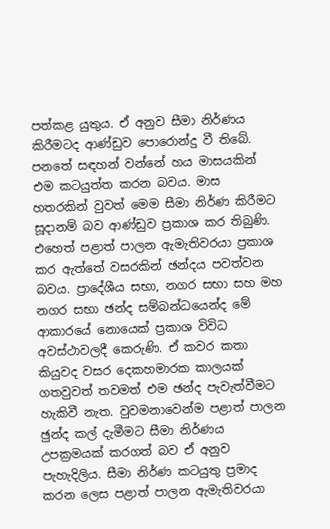පත්කළ යුතුය. ඒ අනුව සීමා නිර්ණය කිරීමටද ආණ්ඩුව පොරොන්දු වී තිබේ. පනතේ සඳහන් වන්නේ හය මාසයකින් එම කටයුත්ත කරන බවය. මාස හතරකින් වුවත් මෙම සීමා නිර්ණ කිරීමට සූදානම් බව ආණ්ඩුව ප්‍රකාශ කර තිබුණි. එහෙත් පළාත් පාලන ඇමැතිවරයා ප්‍රකාශ කර ඇත්තේ වසරකින් ඡන්දය පවත්වන බවය. ප්‍රාදේශීය සභා, නගර සභා සහ මහ නගර සභා ඡන්ද සම්බන්ධයෙන්ද මේ ආකාරයේ නොයෙක් ප්‍රකාශ විවිධ අවස්ථාවලදී කෙරුණි. ඒ කවර කතා කියුවද වසර දෙකහමාරක කාලයක් ගතවුවත් තවමත් එම ඡන්ද පැවැත්වීමට හැකිවී නැත. වුවමනාවෙන්ම පළාත් පාලන ඡුන්ද කල් දැමීමට සීමා නිර්ණය උපක්‍රමයක් කරගත් බව ඒ අනුව පැහැදිලිය. සීමා නිර්ණ කටයුතු ප්‍රමාද කරන ලෙස පළාත් පාලන ඇමැතිවරයා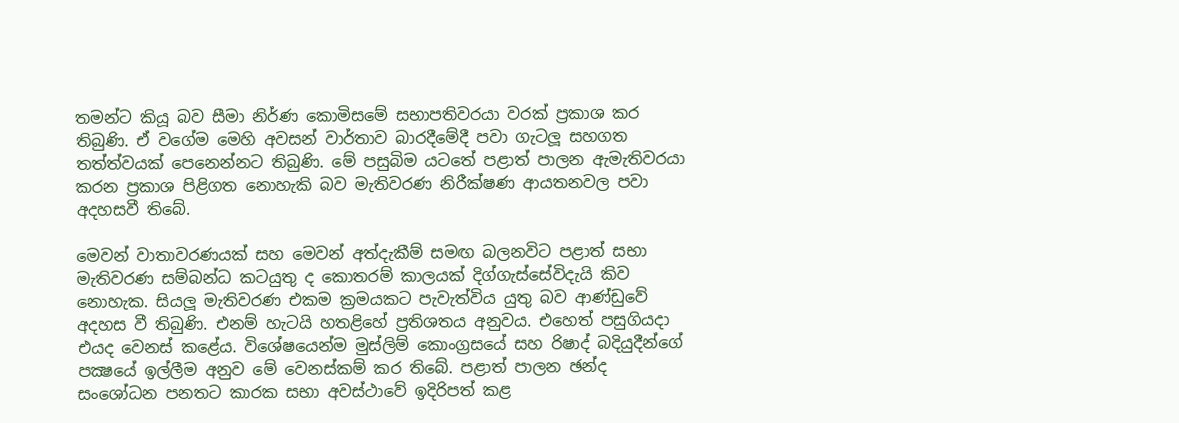තමන්ට කියූ බව සීමා නිර්ණ කොමිසමේ සභාපතිවරයා වරක් ප්‍රකාශ කර තිබුණි. ඒ වගේම මෙහි අවසන් වාර්තාව බාරදීමේදී පවා ගැටලූ සහගත තත්ත්වයක් පෙනෙන්නට තිබුණි. මේ පසුබිම යටතේ පළාත් පාලන ඇමැතිවරයා කරන ප්‍රකාශ පිළිගත නොහැකි බව මැතිවරණ නිරීක්ෂණ ආයතනවල පවා අදහසවී තිබේ.

මෙවන් වාතාවරණයක් සහ මෙවන් අත්දැකීම් සමඟ බලනවිට පළාත් සභා මැතිවරණ සම්බන්ධ කටයුතු ද කොතරම් කාලයක් දිග්ගැස්සේවිදැයි කිව නොහැක. සියලූ මැතිවරණ එකම ක්‍රමයකට පැවැත්විය යුතු බව ආණ්ඩුවේ අදහස වී තිබුණි. එනම් හැටයි හතළිහේ ප්‍රතිශතය අනුවය. එහෙත් පසුගියදා එයද වෙනස් කළේය. විශේෂයෙන්ම මුස්ලිම් කොංග්‍රසයේ සහ රිෂාද් බදියුදීන්ගේ පක්‍ෂයේ ඉල්ලීම අනුව මේ වෙනස්කම් කර තිබේ. පළාත් පාලන ඡන්ද සංශෝධන පනතට කාරක සභා අවස්ථාවේ ඉදිරිපත් කළ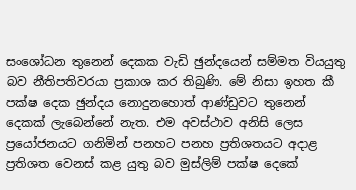සංශෝධන තුනෙන් දෙකක වැඩි ඡුන්දයෙන් සම්මත වියයුතු බව නීතිපතිවරයා ප්‍රකාශ කර තිබුණි. මේ නිසා ඉහත කී පක්ෂ දෙක ඡුන්දය නොදුනහොත් ආණ්ඩුවට තුනෙන් දෙකක් ලැබෙන්නේ නැත. එම අවස්ථාව අනිසි ලෙස ප්‍රයෝජනයට ගනිමින් පනහට පනහ ප්‍රතිශතයට අදාළ ප්‍රතිශත වෙනස් කළ යුතු බව මුස්ලිම් පක්ෂ දෙකේ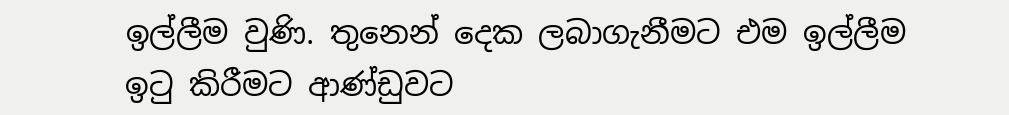ඉල්ලීම වුණි. තුනෙන් දෙක ලබාගැනීමට එම ඉල්ලීම ඉටු කිරීමට ආණ්ඩුවට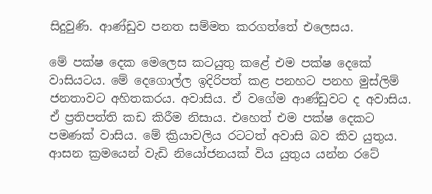සිදුවුණි. ආණ්ඩුව පනත සම්මත කරගත්තේ එලෙසය.

මේ පක්ෂ දෙක මෙලෙස කටයුතු කළේ එම පක්ෂ දෙකේ වාසියටය. මේ දෙගොල්ල ඉදිරිපත් කළ පනහට පනහ මුස්ලිම් ජනතාවට අහිතකරය. අවාසිය. ඒ වගේම ආණ්ඩුවට ද අවාසිය. ඒ ප්‍රතිපත්ති කඩ කිරීම නිසාය. එහෙත් එම පක්ෂ දෙකට පමණක් වාසිය. මේ ක්‍රියාවලිය රටටත් අවාසි බව කිව යුතුය. ආසන ක්‍රමයෙන් වැඩි නියෝජනයක් විය යුතුය යන්න රටේ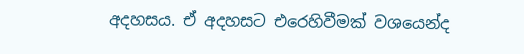අදහසය. ඒ අදහසට එරෙහිවීමක් වශයෙන්ද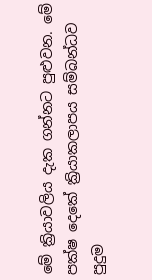මේ ක්‍රියාවලිය දැක ගන්නට පුළුවන. මේ පක්ෂ දෙකේ ක්‍රියාකලාපය සම්බන්ධව පුදුම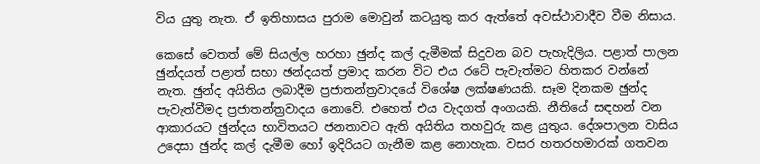විය යුතු නැත. ඒ ඉතිහාසය පුරාම මොවුන් කටයුතු කර ඇත්තේ අවස්ථාවාදීව වීම නිසාය.

කෙසේ වෙතත් මේ සියල්ල හරහා ඡුන්ද කල් දැමීමක් සිදුවන බව පැහැදිලිය. පළාත් පාලන ඡුන්දයත් පළාත් සභා ඡන්දයත් ප්‍රමාද කරන විට එය රටේ පැවැත්මට හිතකර වන්නේ නැත. ඡුන්ද අයිතිය ලබාදීම ප්‍රජාතන්ත්‍රවාදයේ විශේෂ ලක්ෂණයකි. සෑම දිනකම ඡුන්ද පැවැත්වීමද ප්‍රජාතන්ත්‍රවාදය නොවේ. එහෙත් එය වැදගත් අංගයකි. නීතියේ සඳහන් වන ආකාරයට ඡුන්දය භාවිතයට ජනතාවට ඇති අයිතිය තහවුරු කළ යුතුය. දේශපාලන වාසිය උදෙසා ඡුන්ද කල් දැමීම හෝ ඉදිරියට ගැනීම කළ නොහැක. වසර හතරහමාරක් ගතවන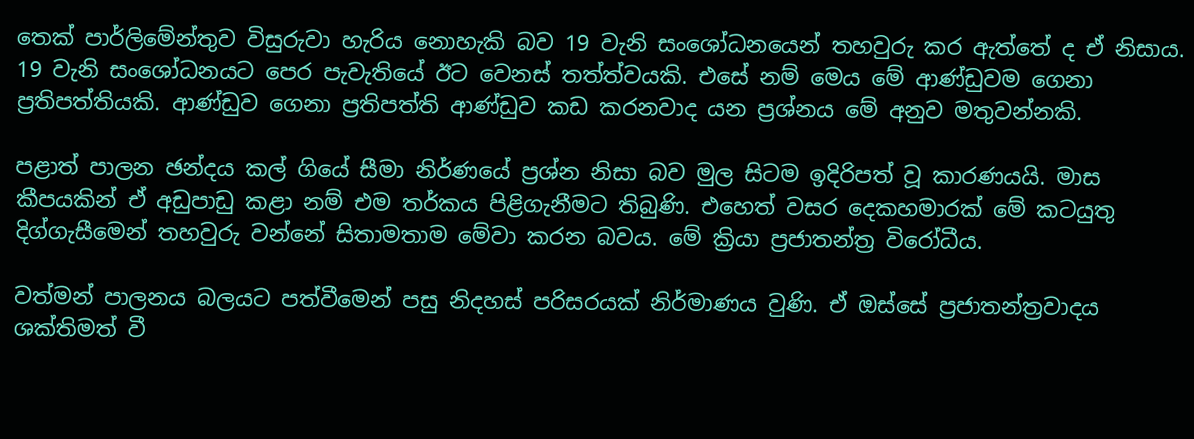තෙක් පාර්ලිමේන්තුව විසුරුවා හැරිය නොහැකි බව 19 වැනි සංශෝධනයෙන් තහවුරු කර ඇත්තේ ද ඒ නිසාය. 19 වැනි සංශෝධනයට පෙර පැවැතියේ ඊට වෙනස් තත්ත්වයකි. එසේ නම් මෙය මේ ආණ්ඩුවම ගෙනා ප්‍රතිපත්තියකි. ආණ්ඩුව ගෙනා ප්‍රතිපත්ති ආණ්ඩුව කඩ කරනවාද යන ප්‍රශ්නය මේ අනුව මතුවන්නකි.

පළාත් පාලන ඡන්දය කල් ගියේ සීමා නිර්ණයේ ප්‍රශ්න නිසා බව මුල සිටම ඉදිරිපත් වූ කාරණයයි. මාස කීපයකින් ඒ අඩුපාඩු කළා නම් එම තර්කය පිළිගැනීමට තිබුණි. එහෙත් වසර දෙකහමාරක් මේ කටයුතු දිග්ගැසීමෙන් තහවුරු වන්නේ සිතාමතාම මේවා කරන බවය. මේ ක්‍රියා ප්‍රජාතන්ත්‍ර විරෝධීය.

වත්මන් පාලනය බලයට පත්වීමෙන් පසු නිදහස් පරිසරයක් නිර්මාණය වුණි. ඒ ඔස්සේ ප්‍රජාතන්ත්‍රවාදය ශක්තිමත් වී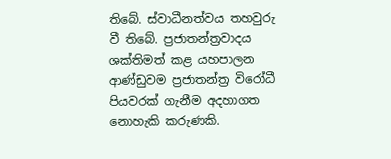තිබේ. ස්වාධීනත්වය තහවුරු වී තිබේ. ප්‍රජාතන්ත්‍රවාදය ශක්තිමත් කළ යහපාලන ආණ්ඩුවම ප්‍රජාතන්ත්‍ර විරෝධී පියවරක් ගැනීම අදහාගත නොහැකි කරුණකි.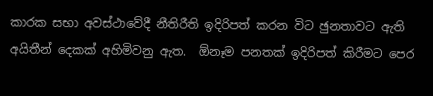කාරක සභා අවස්ථාවේදී නීතිරීති ඉදිරිපත් කරන විට ඡුනතාවට ඇති අයිතීන් දෙකක් අහිමිවනු ඇත.  ඕනෑම පනතක් ඉදිරිපත් කිරීමට පෙර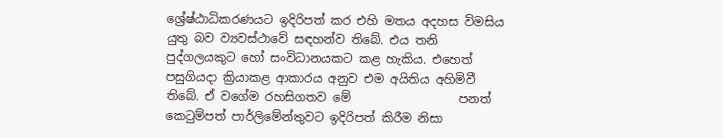ශ්‍රේෂ්ඨාධිකරණයට ඉදිරිපත් කර එහි මතය අදහස විමසිය යුතු බව ව්‍යවස්ථාවේ සඳහන්ව තිබේ. එය තනි පුද්ගලයකුට හෝ සංවිධානයකට කළ හැකිය. එහෙත් පසුගියදා ක්‍රියාකළ ආකාරය අනුව එම අයිතිය අහිමිවී තිබේ. ඒ වගේම රහසිගතව මේ                  පනත් කෙටුම්පත් පාර්ලිමේන්තුවට ඉදිරිපත් කිරීම නිසා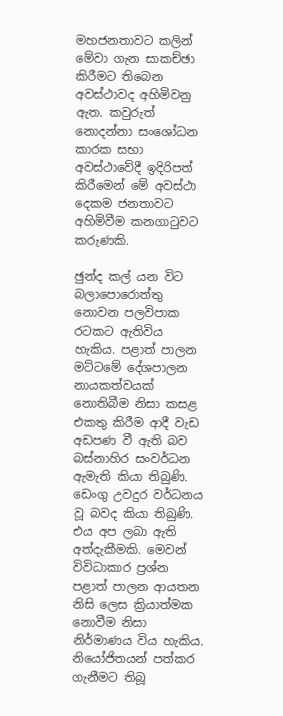මහජනතාවට කලින් මේවා ගැන සාකච්ඡා කිරීමට තිබෙන අවස්ථාවද අහිමිවනු ඇත. කවුරුත් නොදන්නා සංශෝධන කාරක සභා අවස්ථාවේදී ඉදිරිපත් කිරීමෙන් මේ අවස්ථා දෙකම ජනතාවට අහිමිවීම කනගාටුවට කරුණකි.

ඡුන්ද කල් යන විට බලාපොරොත්තු නොවන පලවිපාක රටකට ඇතිවිය හැකිය. පළාත් පාලන මට්ටමේ දේශපාලන නායකත්වයක් නොතිබීම නිසා කසළ එකතු කිරීම ආදී වැඩ අඩපණ වී ඇති බව බස්නාහිර සංවර්ධන ඇමැති කියා තිබුණි. ඩෙංගු උවදුර වර්ධනය වූ බවද කියා තිබුණි. එය අප ලබා ඇති අත්දැකීමකි. මෙවන් විවිධාකාර ප්‍රශ්න පළාත් පාලන ආයතන නිසි ලෙස ක්‍රියාත්මක නොවීම නිසා නිර්මාණය විය හැකිය. නියෝජිතයන් පත්කර ගැනීමට තිබූ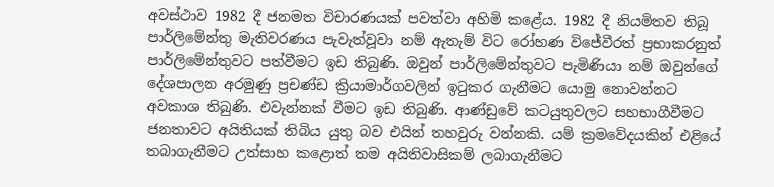අවස්ථාව 1982 දී ජනමත විචාරණයක් පවත්වා අහිමි කළේය. 1982 දී නියමිතව තිබූ පාර්ලිමේන්තු මැතිවරණය පැවැත්වූවා නම් ඇතැම් විට රෝහණ විජේවීරත් ප්‍රභාකරනුත් පාර්ලිමේන්තුවට පත්වීමට ඉඩ තිබුණි. ඔවුන් පාර්ලිමේන්තුවට පැමිණියා නම් ඔවුන්ගේ දේශපාලන අරමුණු ප්‍රචණ්ඩ ක්‍රියාමාර්ගවලින් ඉටුකර ගැනීමට යොමු නොවන්නට අවකාශ තිබුණි. එවැන්නක් වීමට ඉඩ තිබුණි. ආණ්ඩුවේ කටයුතුවලට සහභාගීවීමට ජනතාවට අයිතියක් තිබිය යුතු බව එයින් තහවුරු වන්නකි. යම් ක්‍රමවේදයකින් එළියේ තබාගැනීමට උත්සාහ කළොත් තම අයිතිවාසිකම් ලබාගැනීමට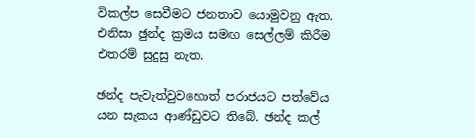විකල්ප සෙවීමට ජනතාව යොමුවනු ඇත. එනිසා ඡුන්ද ක්‍රමය සමඟ සෙල්ලම් කිරීම එතරම් සුදුසු නැත.

ඡන්ද පැවැත්වුවහොත් පරාජයට පත්වේය යන සැකය ආණ්ඩුවට තිබේ. ඡන්ද කල්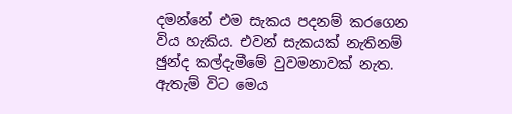දමන්නේ එම සැකය පදනම් කරගෙන විය හැකිය. එවන් සැකයක් නැතිනම් ඡුන්ද කල්දැමීමේ වුවමනාවක් නැත. ඇතැම් විට මෙය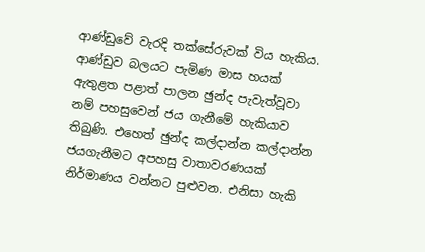ආණ්ඩුවේ වැරදි තක්සේරුවක් විය හැකිය. ආණ්ඩුව බලයට පැමිණ මාස හයක් ඇතුළත පළාත් පාලන ඡුන්ද පැවැත්වූවා නම් පහසුවෙන් ජය ගැනීමේ හැකියාව තිබුණි. එහෙත් ඡුන්ද කල්දාන්න කල්දාන්න ජයගැනීමට අපහසු වාතාවරණයක් නිර්මාණය වන්නට පුළුවන. එනිසා හැකි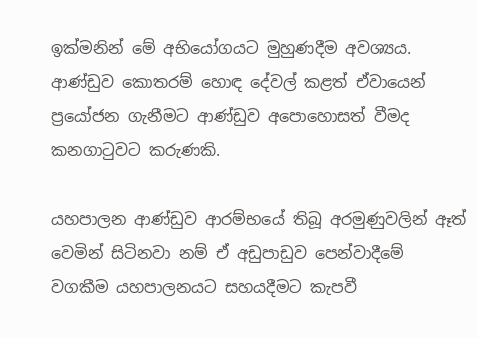ඉක්මනින් මේ අභියෝගයට මුහුණදීම අවශ්‍යය. ආණ්ඩුව කොතරම් හොඳ දේවල් කළත් ඒවායෙන් ප්‍රයෝජන ගැනීමට ආණ්ඩුව අපොහොසත් වීමද කනගාටුවට කරුණකි.

යහපාලන ආණ්ඩුව ආරම්භයේ තිබූ අරමුණුවලින් ඈත් වෙමින් සිටිනවා නම් ඒ අඩුපාඩුව පෙන්වාදීමේ වගකීම යහපාලනයට සහයදීමට කැපවී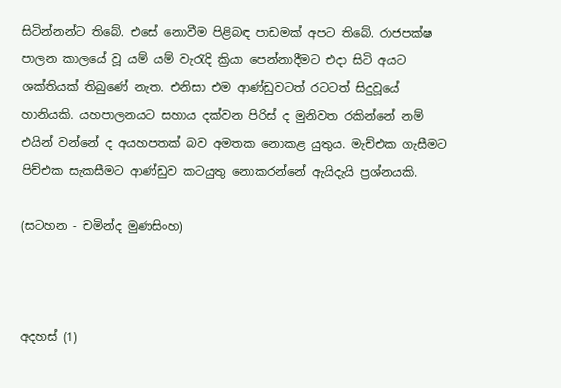සිටින්නන්ට තිබේ. එසේ නොවීම පිළිබඳ පාඩමක් අපට තිබේ. රාජපක්ෂ පාලන කාලයේ වූ යම් යම් වැරැදි ක්‍රියා පෙන්නාදීමට එදා සිටි අයට ශක්තියක් තිබුණේ නැත. එනිසා එම ආණ්ඩුවටත් රටටත් සිදුවූයේ හානියකි. යහපාලනයට සහාය දක්වන පිරිස් ද මුනිවත රකින්නේ නම් එයින් වන්නේ ද අයහපතක් බව අමතක නොකළ යුතුය. මැච්එක ගැසීමට පිච්එක සැකසීමට ආණ්ඩුව කටයුතු නොකරන්නේ ඇයිදැයි ප්‍රශ්නයකි.

(සටහන - චමින්ද මුණසිංහ)



අදහස් (1)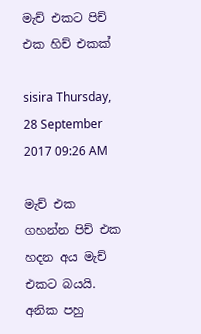මැච් එකට පිච් එක හිච් එකක්

sisira Thursday, 28 September 2017 09:26 AM

මැච් එක ගහන්න පිච් එක හදන අය මැච් එකට බයයි. අනික පහු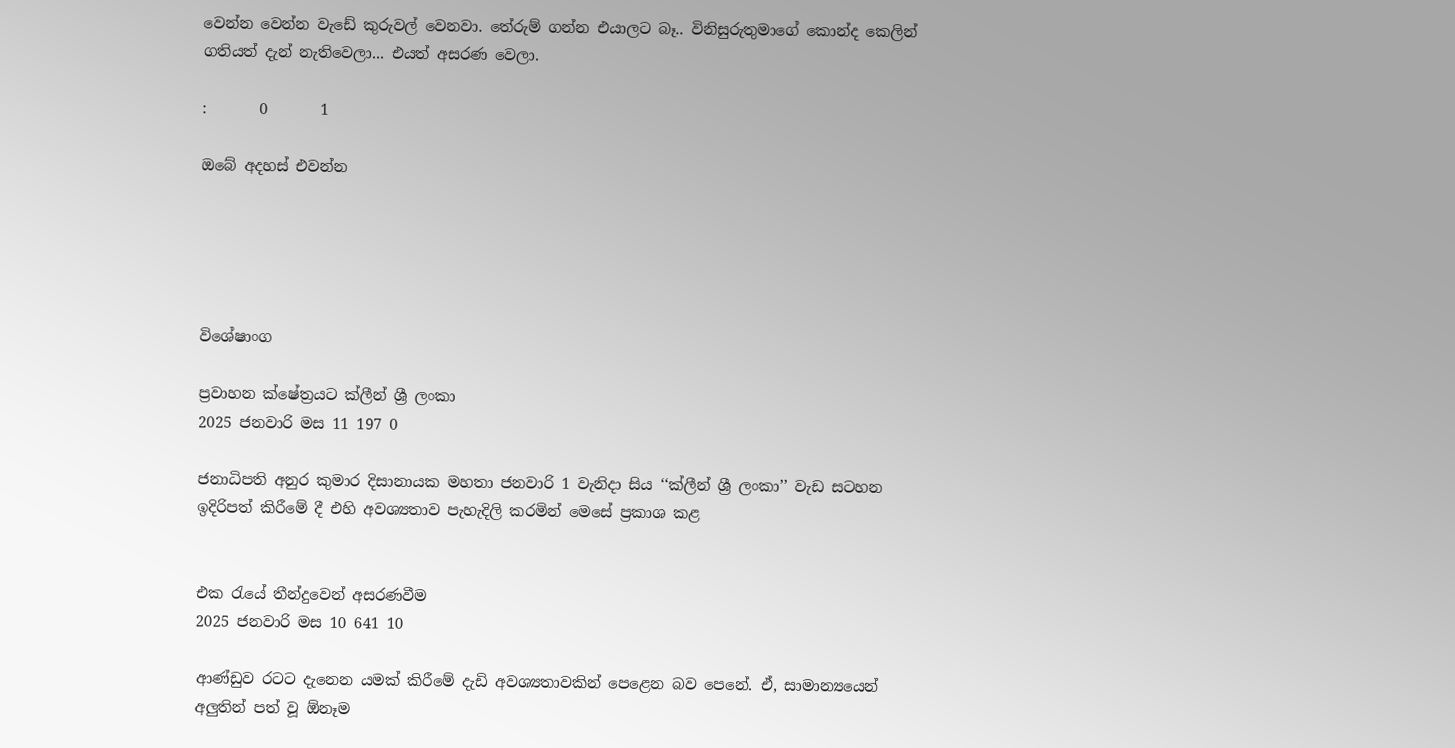වෙන්න වෙන්න වැඩේ කුරුවල් වෙනවා. තේරුම් ගන්න එයාලට බෑ.. විනිසුරුතුමාගේ කොන්ද කෙලින් ගතියත් දැන් නැතිවෙලා... එයත් අසරණ වෙලා.

:       0       1

ඔබේ අදහස් එවන්න





විශේෂාංග

ප්‍රවාහන ක්ෂේත්‍රයට ක්ලීන් ශ්‍රී ලංකා
2025 ජනවාරි මස 11 197 0

ජනාධිපති අනුර කුමාර දිසානායක මහතා ජනවාරි 1 වැනිදා සිය ‘‘ක්ලීන් ශ්‍රී ලංකා’’ වැඩ සටහන ඉදිරිපත් කිරීමේ දී එහි අවශ්‍යතාව පැහැදිලි කරමින් මෙසේ ප්‍රකාශ කළ


එක රැයේ තීන්දුවෙන් අසරණවීම
2025 ජනවාරි මස 10 641 10

ආණ්ඩුව රටට දැනෙන යමක් කිරීමේ දැඩි අවශ්‍යතාවකින් පෙළෙන බව පෙනේ. ඒ, සාමාන්‍යයෙන් අලු‍තින් පත් වූ ඕනෑම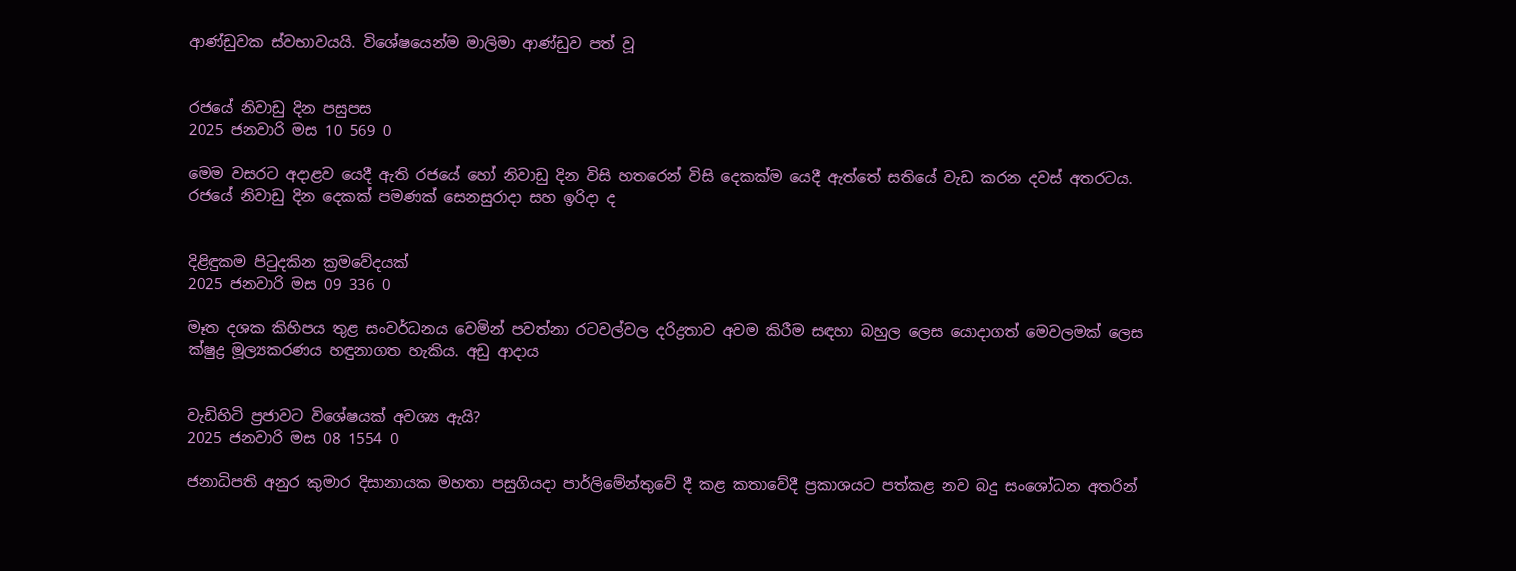ආණ්ඩුවක ස්වභාවයයි. විශේෂයෙන්ම මාලිමා ආණ්ඩුව පත් වූ


රජයේ නිවාඩු දින පසුපස
2025 ජනවාරි මස 10 569 0

මෙම වසරට අදාළව යෙදී ඇති රජයේ හෝ නිවාඩු දින විසි හතරෙන් විසි දෙකක්ම යෙදී ඇත්තේ සතියේ වැඩ කරන දවස් අතරටය. රජයේ නිවාඩු දින දෙකක් පමණක් සෙනසුරාදා සහ ඉරිදා ද


දිළිඳුකම පිටුදකින ක්‍රමවේදයක්
2025 ජනවාරි මස 09 336 0

මෑත දශක කිහිපය තුළ සංවර්ධනය වෙමින් පවත්නා රටවල්වල දරිද්‍රතාව අවම කිරීම සඳහා බහුල ලෙස යොදාගත් මෙවලමක් ලෙස ක්ෂුද්‍ර මූල්‍යකරණය හඳුනාගත හැකිය. අඩු ආදාය


වැඩිහිටි ප්‍රජාවට විශේෂයක් අවශ්‍ය ඇයි?
2025 ජනවාරි මස 08 1554 0

ජනාධිපති අනුර කුමාර දිසානායක මහතා පසුගියදා පාර්ලිමේන්තුවේ දී කළ කතාවේදී ප්‍රකාශයට පත්කළ නව බදු සංශෝධන අතරින්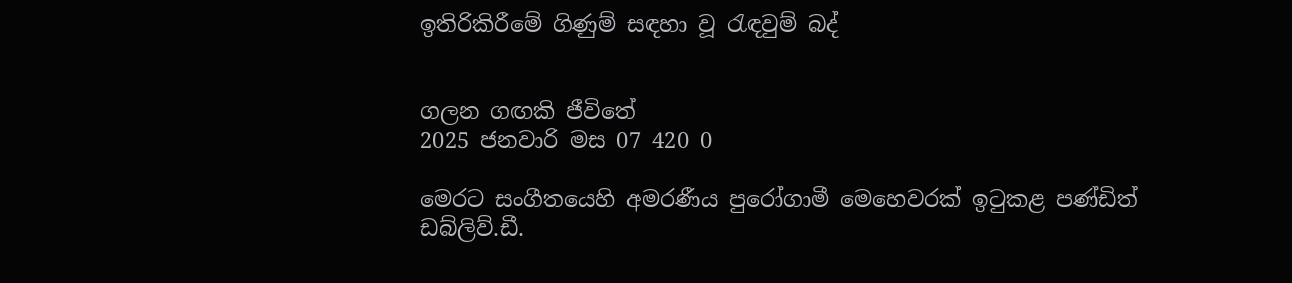ඉතිරිකිරීමේ ගිණුම් සඳහා වූ රැඳවුම් බද්


ගලන ගඟකි ජීවිතේ
2025 ජනවාරි මස 07 420 0

මෙරට සංගීතයෙහි අමරණීය පුරෝගාමී මෙහෙවරක් ඉටුකළ පණ්ඩිත් ඩබ්ලිව්.ඩී.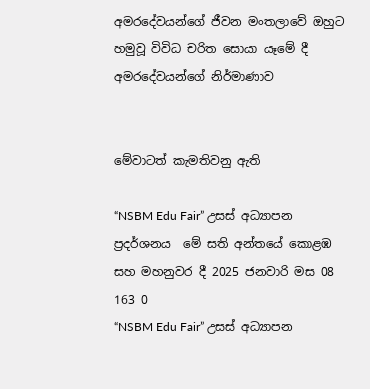අමරදේවයන්ගේ ජීවන මංතලාවේ ඔහුට හමුවූ විවිධ චරිත සොයා යෑමේ දී අමරදේවයන්ගේ නිර්මාණාව


මේවාටත් කැමතිවනු ඇති

“NSBM Edu Fair” උසස් අධ්‍යාපන  ප්‍රදර්ශනය  මේ සති අන්තයේ කොළඹ සහ මහනුවර දී 2025 ජනවාරි මස 08 163 0
“NSBM Edu Fair” උසස් අධ්‍යාපන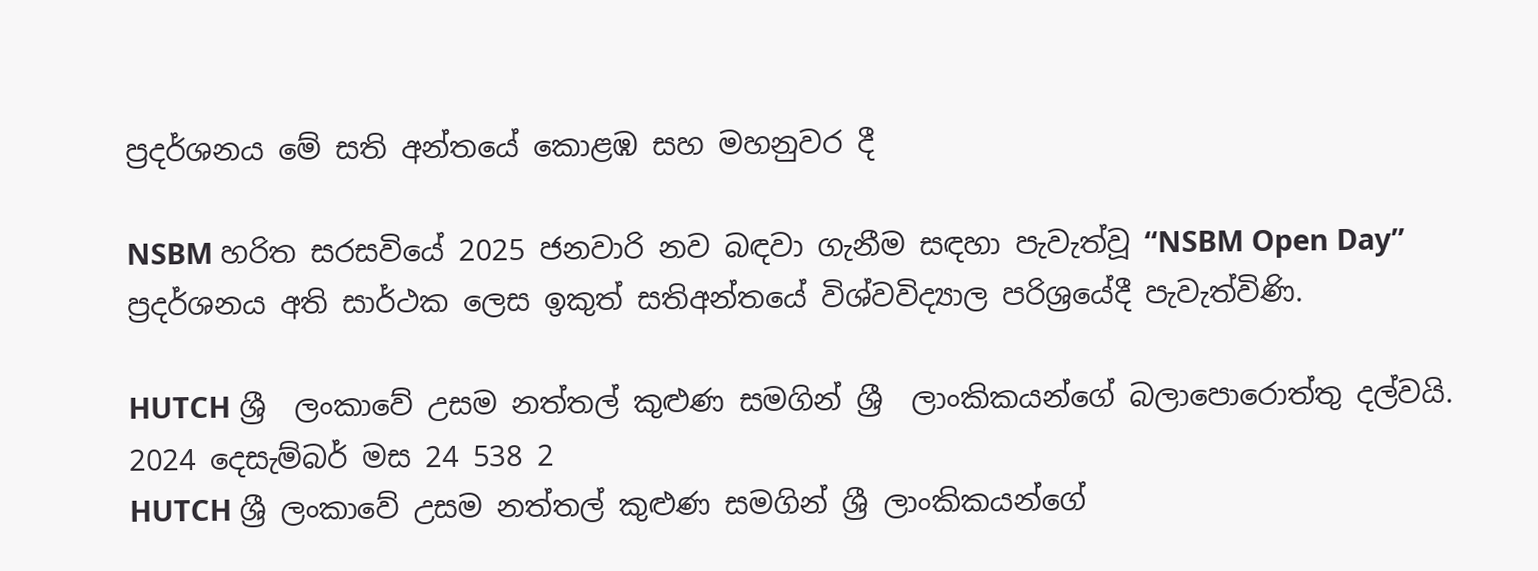ප්‍රදර්ශනය මේ සති අන්තයේ කොළඹ සහ මහනුවර දී

NSBM හරිත සරසවියේ 2025 ජනවාරි නව බඳවා ගැනීම සඳහා පැවැත්වූ “NSBM Open Day” ප්‍රදර්ශනය අති සාර්ථක ලෙස ඉකුත් සතිඅන්තයේ විශ්වවිද්‍යාල පරිශ්‍රයේදී පැවැත්විණි.

HUTCH ශ්‍රී  ලංකාවේ උසම නත්තල් කුළුණ සමගින් ශ්‍රී  ලාංකිකයන්ගේ බලාපොරොත්තු දල්වයි. 2024 දෙසැම්බර් මස 24 538 2
HUTCH ශ්‍රී ලංකාවේ උසම නත්තල් කුළුණ සමගින් ශ්‍රී ලාංකිකයන්ගේ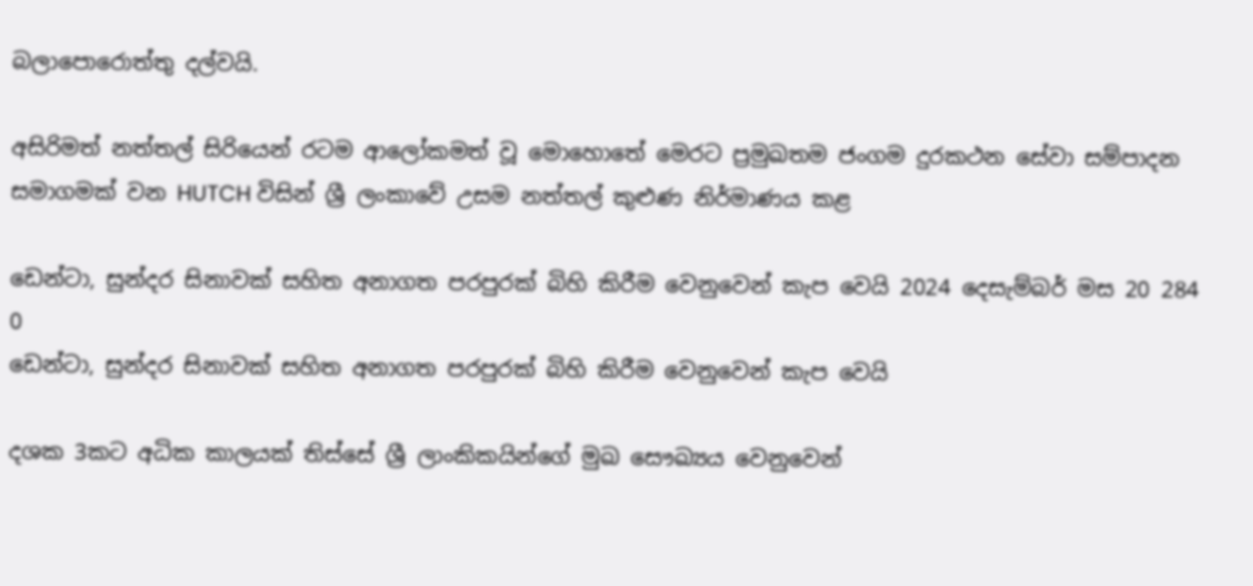බලාපොරොත්තු දල්වයි.

අසිරිමත් නත්තල් සිරියෙන් රටම ආලෝකමත් වූ මොහොතේ මෙරට ප්‍රමුඛතම ජංගම දුරකථන සේවා සම්පාදන සමාගමක් වන HUTCH විසින් ශ්‍රී ලංකාවේ උසම නත්තල් කුළුණ නිර්මාණය කළ

ඩෙන්ටා, සුන්දර සිනාවක් සහිත අනාගත පරපුරක් බිහි කිරීම වෙනුවෙන් කැප වෙයි 2024 දෙසැම්බර් මස 20 284 0
ඩෙන්ටා, සුන්දර සිනාවක් සහිත අනාගත පරපුරක් බිහි කිරීම වෙනුවෙන් කැප වෙයි

දශක 3කට අධික කාලයක් තිස්සේ ශ්‍රී ලාංකිකයින්ගේ මුඛ සෞඛ්‍යය වෙනුවෙන්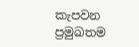කැපවන ප්‍රමුඛතම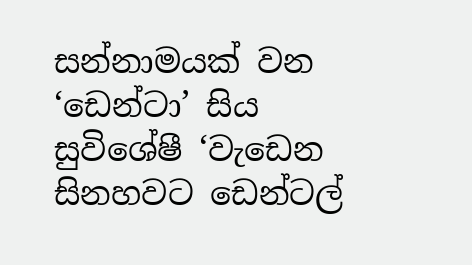සන්නාමයක් වන ‘ඩෙන්ටා’ සිය සුවිශේෂී ‘වැඩෙන සිනහවට ඩෙන්ටල්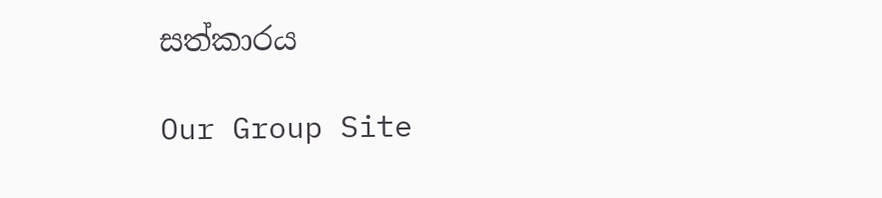සත්කාරය

Our Group Site